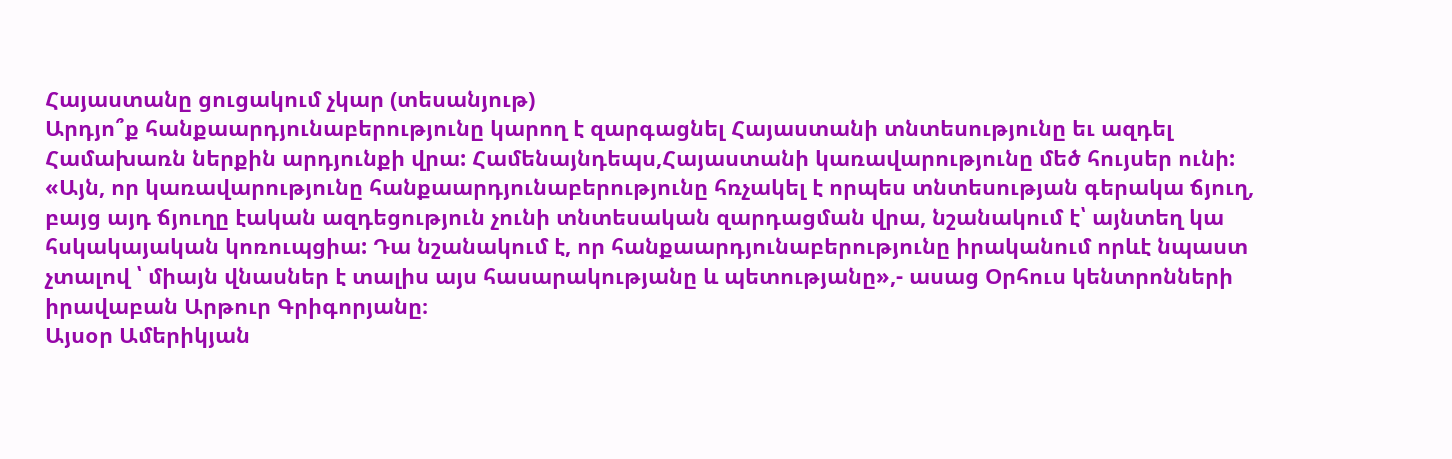Հայաստանը ցուցակում չկար (տեսանյութ)
Արդյո՞ք հանքաարդյունաբերությունը կարող է զարգացնել Հայաստանի տնտեսությունը եւ ազդել Համախառն ներքին արդյունքի վրա: Համենայնդեպս,Հայաստանի կառավարությունը մեծ հույսեր ունի:
«Այն, որ կառավարությունը հանքաարդյունաբերությունը հռչակել է որպես տնտեսության գերակա ճյուղ, բայց այդ ճյուղը էական ազդեցություն չունի տնտեսական զարդացման վրա, նշանակում է՝ այնտեղ կա հսկակայական կոռուպցիա: Դա նշանակում է, որ հանքաարդյունաբերությունը իրականում որևէ նպաստ չտալով ՝ միայն վնասներ է տալիս այս հասարակությանը և պետությանը»,- ասաց Օրհուս կենտրոնների իրավաբան Արթուր Գրիգորյանը։
Այսօր Ամերիկյան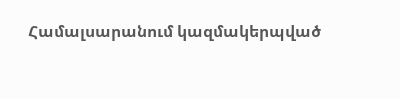Համալսարանում կազմակերպված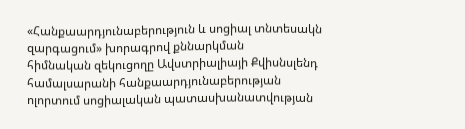«Հանքաարդյունաբերություն և սոցիալ տնտեսակն զարգացում» խորագրով քննարկման
հիմնական զեկուցողը Ավստրիալիայի Քվիսնսլենդ համալսարանի հանքաարդյունաբերության ոլորտում սոցիալական պատասխանատվության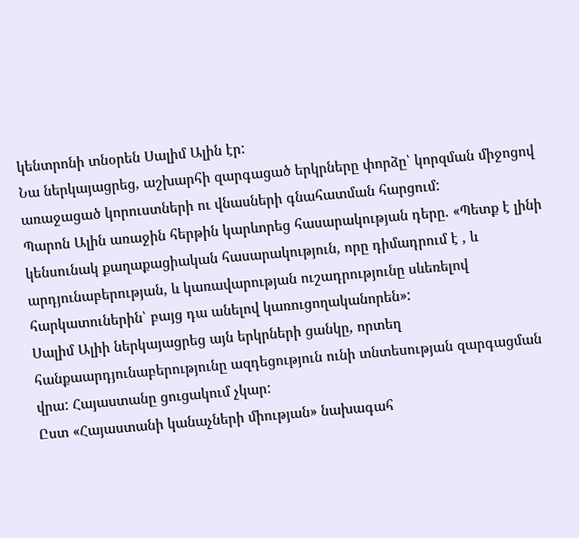կենտրոնի տնօրեն Սալիմ Ալին էր:
Նա ներկայացրեց, աշխարհի զարգացած երկրները փորձը՝ կորզման միջոցով առաջացած կորուստների ու վնասների գնահատման հարցում:
Պարոն Ալին առաջին հերթին կարևորեց հասարակության դերը. «Պետք է լինի կենսունակ քաղաքացիական հասարակություն, որը դիմադրում է , և արդյունաբերության, և կառավարության ուշադրությունը սևեռելով հարկատուներին՝ բայց դա անելով կառուցողականորեն»:
Սալիմ Ալիի ներկայացրեց այն երկրների ցանկը, որտեղ հանքաարդյունաբերությունը ազդեցություն ունի տնտեսության զարգացման վրա: Հայաստանը ցուցակում չկար:
Ըստ «Հայաստանի կանաչների միության» նախագահ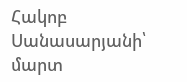Հակոբ Սանասարյանի՝ մարտ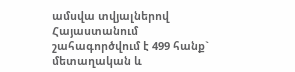ամսվա տվյալներով Հայաստանում շահագործվում է 499 հանք` մետաղական և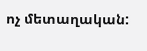ոչ մետաղական: